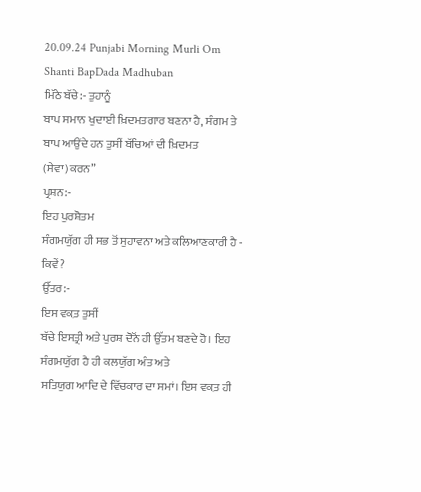20.09.24 Punjabi Morning Murli Om Shanti BapDada Madhuban
ਮਿੱਠੇ ਬੱਚੇ:- ਤੁਹਾਨੂੰ
ਬਾਪ ਸਮਾਨ ਖੁਦਾਈ ਖ਼ਿਦਮਤਗਾਰ ਬਣਨਾ ਹੈ, ਸੰਗਮ ਤੇ ਬਾਪ ਆਉਂਦੇ ਹਨ ਤੁਸੀਂ ਬੱਚਿਆਂ ਦੀ ਖ਼ਿਦਮਤ (ਸੇਵਾ)ਕਰਨ”
ਪ੍ਰਸ਼ਨ:-
ਇਹ ਪੁਰਸ਼ੋਤਮ
ਸੰਗਮਯੁੱਗ ਹੀ ਸਭ ਤੋਂ ਸੁਹਾਵਨਾ ਅਤੇ ਕਲਿਆਣਕਾਰੀ ਹੈ - ਕਿਵੇਂ?
ਉੱਤਰ:-
ਇਸ ਵਕ਼ਤ ਤੁਸੀਂ
ਬੱਚੇ ਇਸਤ੍ਰੀ ਅਤੇ ਪੁਰਸ਼ ਦੋਨੋਂ ਹੀ ਉੱਤਮ ਬਣਦੇ ਹੋ। ਇਹ ਸੰਗਮਯੁੱਗ ਹੈ ਹੀ ਕਲਯੁੱਗ ਅੰਤ ਅਤੇ
ਸਤਿਯੁਗ ਆਦਿ ਦੇ ਵਿੱਚਕਾਰ ਦਾ ਸਮਾਂ। ਇਸ ਵਕ਼ਤ ਹੀ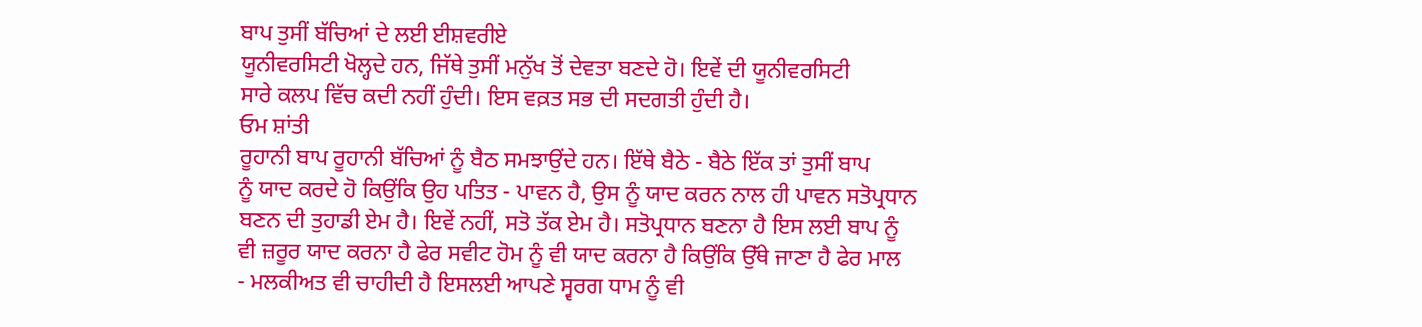ਬਾਪ ਤੁਸੀਂ ਬੱਚਿਆਂ ਦੇ ਲਈ ਈਸ਼ਵਰੀਏ
ਯੂਨੀਵਰਸਿਟੀ ਖੋਲ੍ਹਦੇ ਹਨ, ਜਿੱਥੇ ਤੁਸੀਂ ਮਨੁੱਖ ਤੋਂ ਦੇਵਤਾ ਬਣਦੇ ਹੋ। ਇਵੇਂ ਦੀ ਯੂਨੀਵਰਸਿਟੀ
ਸਾਰੇ ਕਲਪ ਵਿੱਚ ਕਦੀ ਨਹੀਂ ਹੁੰਦੀ। ਇਸ ਵਕ਼ਤ ਸਭ ਦੀ ਸਦਗਤੀ ਹੁੰਦੀ ਹੈ।
ਓਮ ਸ਼ਾਂਤੀ
ਰੂਹਾਨੀ ਬਾਪ ਰੂਹਾਨੀ ਬੱਚਿਆਂ ਨੂੰ ਬੈਠ ਸਮਝਾਉਂਦੇ ਹਨ। ਇੱਥੇ ਬੈਠੇ - ਬੈਠੇ ਇੱਕ ਤਾਂ ਤੁਸੀਂ ਬਾਪ
ਨੂੰ ਯਾਦ ਕਰਦੇ ਹੋ ਕਿਉਂਕਿ ਉਹ ਪਤਿਤ - ਪਾਵਨ ਹੈ, ਉਸ ਨੂੰ ਯਾਦ ਕਰਨ ਨਾਲ ਹੀ ਪਾਵਨ ਸਤੋਪ੍ਰਧਾਨ
ਬਣਨ ਦੀ ਤੁਹਾਡੀ ਏਮ ਹੈ। ਇਵੇਂ ਨਹੀਂ, ਸਤੋ ਤੱਕ ਏਮ ਹੈ। ਸਤੋਪ੍ਰਧਾਨ ਬਣਨਾ ਹੈ ਇਸ ਲਈ ਬਾਪ ਨੂੰ
ਵੀ ਜ਼ਰੂਰ ਯਾਦ ਕਰਨਾ ਹੈ ਫੇਰ ਸਵੀਟ ਹੋਮ ਨੂੰ ਵੀ ਯਾਦ ਕਰਨਾ ਹੈ ਕਿਉਂਕਿ ਉੱਥੇ ਜਾਣਾ ਹੈ ਫੇਰ ਮਾਲ
- ਮਲਕੀਅਤ ਵੀ ਚਾਹੀਦੀ ਹੈ ਇਸਲਈ ਆਪਣੇ ਸ੍ਵਰਗ ਧਾਮ ਨੂੰ ਵੀ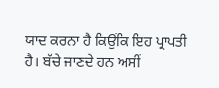ਯਾਦ ਕਰਨਾ ਹੈ ਕਿਉਂਕਿ ਇਹ ਪ੍ਰਾਪਤੀ
ਹੈ। ਬੱਚੇ ਜਾਣਦੇ ਹਨ ਅਸੀਂ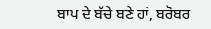ਬਾਪ ਦੇ ਬੱਚੇ ਬਣੇ ਹਾਂ, ਬਰੋਬਰ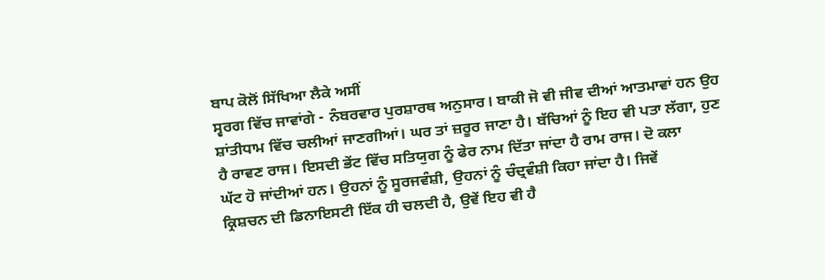ਬਾਪ ਕੋਲੋਂ ਸਿੱਖਿਆ ਲੈਕੇ ਅਸੀਂ
ਸ੍ਵਰਗ ਵਿੱਚ ਜਾਵਾਂਗੇ - ਨੰਬਰਵਾਰ ਪੁਰਸ਼ਾਰਥ ਅਨੁਸਾਰ। ਬਾਕੀ ਜੋ ਵੀ ਜੀਵ ਦੀਆਂ ਆਤਮਾਵਾਂ ਹਨ ਉਹ
ਸ਼ਾਂਤੀਧਾਮ ਵਿੱਚ ਚਲੀਆਂ ਜਾਣਗੀਆਂ। ਘਰ ਤਾਂ ਜ਼ਰੂਰ ਜਾਣਾ ਹੈ। ਬੱਚਿਆਂ ਨੂੰ ਇਹ ਵੀ ਪਤਾ ਲੱਗਾ, ਹੁਣ
ਹੈ ਰਾਵਣ ਰਾਜ। ਇਸਦੀ ਭੇਂਟ ਵਿੱਚ ਸਤਿਯੁਗ ਨੂੰ ਫੇਰ ਨਾਮ ਦਿੱਤਾ ਜਾਂਦਾ ਹੈ ਰਾਮ ਰਾਜ। ਦੋ ਕਲਾ
ਘੱਟ ਹੋ ਜਾਂਦੀਆਂ ਹਨ। ਉਹਨਾਂ ਨੂੰ ਸੂਰਜਵੰਸ਼ੀ, ਉਹਨਾਂ ਨੂੰ ਚੰਦ੍ਰਵੰਸ਼ੀ ਕਿਹਾ ਜਾਂਦਾ ਹੈ। ਜਿਵੇਂ
ਕ੍ਰਿਸ਼ਚਨ ਦੀ ਡਿਨਾਇਸਟੀ ਇੱਕ ਹੀ ਚਲਦੀ ਹੈ, ਉਵੇਂ ਇਹ ਵੀ ਹੈ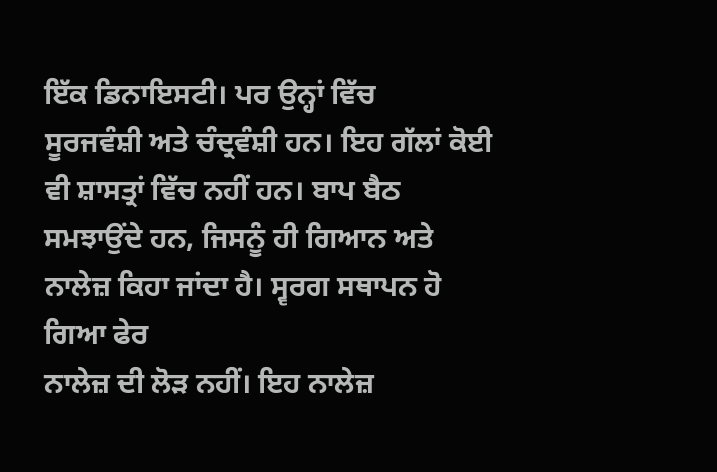ਇੱਕ ਡਿਨਾਇਸਟੀ। ਪਰ ਉਨ੍ਹਾਂ ਵਿੱਚ
ਸੂਰਜਵੰਸ਼ੀ ਅਤੇ ਚੰਦ੍ਰਵੰਸ਼ੀ ਹਨ। ਇਹ ਗੱਲਾਂ ਕੋਈ ਵੀ ਸ਼ਾਸਤ੍ਰਾਂ ਵਿੱਚ ਨਹੀਂ ਹਨ। ਬਾਪ ਬੈਠ
ਸਮਝਾਉਂਦੇ ਹਨ, ਜਿਸਨੂੰ ਹੀ ਗਿਆਨ ਅਤੇ ਨਾਲੇਜ਼ ਕਿਹਾ ਜਾਂਦਾ ਹੈ। ਸ੍ਵਰਗ ਸਥਾਪਨ ਹੋ ਗਿਆ ਫੇਰ
ਨਾਲੇਜ਼ ਦੀ ਲੋੜ ਨਹੀਂ। ਇਹ ਨਾਲੇਜ਼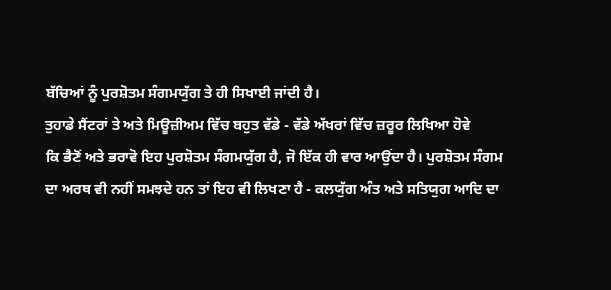ਬੱਚਿਆਂ ਨੂੰ ਪੁਰਸ਼ੋਤਮ ਸੰਗਮਯੁੱਗ ਤੇ ਹੀ ਸਿਖਾਈ ਜਾਂਦੀ ਹੈ।
ਤੁਹਾਡੇ ਸੈਂਟਰਾਂ ਤੇ ਅਤੇ ਮਿਊਜ਼ੀਅਮ ਵਿੱਚ ਬਹੁਤ ਵੱਡੇ - ਵੱਡੇ ਅੱਖਰਾਂ ਵਿੱਚ ਜ਼ਰੂਰ ਲਿਖਿਆ ਹੋਵੇ
ਕਿ ਭੈਣੋਂ ਅਤੇ ਭਰਾਵੋ ਇਹ ਪੁਰਸ਼ੋਤਮ ਸੰਗਮਯੁੱਗ ਹੈ, ਜੋ ਇੱਕ ਹੀ ਵਾਰ ਆਉਂਦਾ ਹੈ। ਪੁਰਸ਼ੋਤਮ ਸੰਗਮ
ਦਾ ਅਰਥ ਵੀ ਨਹੀਂ ਸਮਝਦੇ ਹਨ ਤਾਂ ਇਹ ਵੀ ਲਿਖਣਾ ਹੈ - ਕਲਯੁੱਗ ਅੰਤ ਅਤੇ ਸਤਿਯੁਗ ਆਦਿ ਦਾ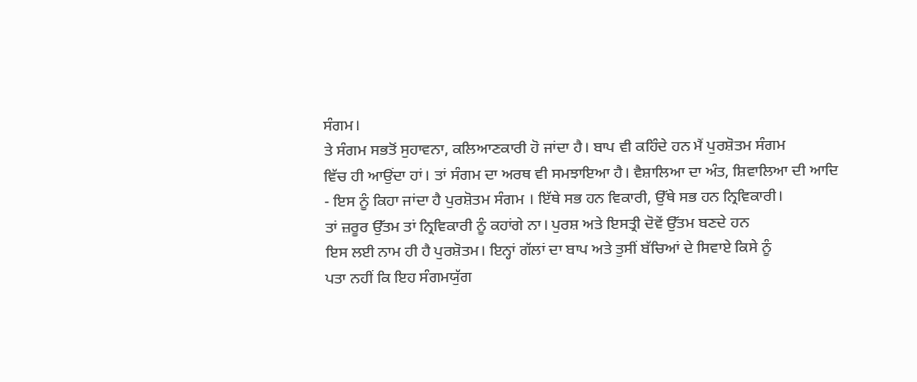ਸੰਗਮ।
ਤੇ ਸੰਗਮ ਸਭਤੋਂ ਸੁਹਾਵਨਾ, ਕਲਿਆਣਕਾਰੀ ਹੋ ਜਾਂਦਾ ਹੈ। ਬਾਪ ਵੀ ਕਹਿੰਦੇ ਹਨ ਮੈਂ ਪੁਰਸ਼ੋਤਮ ਸੰਗਮ
ਵਿੱਚ ਹੀ ਆਉਂਦਾ ਹਾਂ। ਤਾਂ ਸੰਗਮ ਦਾ ਅਰਥ ਵੀ ਸਮਝਾਇਆ ਹੈ। ਵੈਸ਼ਾਲਿਆ ਦਾ ਅੰਤ, ਸ਼ਿਵਾਲਿਆ ਦੀ ਆਦਿ
- ਇਸ ਨੂੰ ਕਿਹਾ ਜਾਂਦਾ ਹੈ ਪੁਰਸ਼ੋਤਮ ਸੰਗਮ । ਇੱਥੇ ਸਭ ਹਨ ਵਿਕਾਰੀ, ਉੱਥੇ ਸਭ ਹਨ ਨ੍ਰਿਵਿਕਾਰੀ।
ਤਾਂ ਜ਼ਰੂਰ ਉੱਤਮ ਤਾਂ ਨ੍ਰਿਵਿਕਾਰੀ ਨੂੰ ਕਹਾਂਗੇ ਨਾ। ਪੁਰਸ਼ ਅਤੇ ਇਸਤ੍ਰੀ ਦੋਵੇਂ ਉੱਤਮ ਬਣਦੇ ਹਨ
ਇਸ ਲਈ ਨਾਮ ਹੀ ਹੈ ਪੁਰਸ਼ੋਤਮ। ਇਨ੍ਹਾਂ ਗੱਲਾਂ ਦਾ ਬਾਪ ਅਤੇ ਤੁਸੀਂ ਬੱਚਿਆਂ ਦੇ ਸਿਵਾਏ ਕਿਸੇ ਨੂੰ
ਪਤਾ ਨਹੀਂ ਕਿ ਇਹ ਸੰਗਮਯੁੱਗ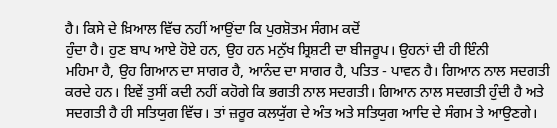ਹੈ। ਕਿਸੇ ਦੇ ਖ਼ਿਆਲ ਵਿੱਚ ਨਹੀਂ ਆਉਂਦਾ ਕਿ ਪੁਰਸ਼ੋਤਮ ਸੰਗਮ ਕਦੋਂ
ਹੁੰਦਾ ਹੈ। ਹੁਣ ਬਾਪ ਆਏ ਹੋਏ ਹਨ, ਉਹ ਹਨ ਮਨੁੱਖ ਸ਼੍ਰਿਸ਼ਟੀ ਦਾ ਬੀਜਰੂਪ। ਉਹਨਾਂ ਦੀ ਹੀ ਇੰਨੀ
ਮਹਿਮਾ ਹੈ, ਉਹ ਗਿਆਨ ਦਾ ਸਾਗਰ ਹੈ, ਆਨੰਦ ਦਾ ਸਾਗਰ ਹੈ, ਪਤਿਤ - ਪਾਵਨ ਹੈ। ਗਿਆਨ ਨਾਲ ਸਦਗਤੀ
ਕਰਦੇ ਹਨ। ਇਵੇਂ ਤੁਸੀਂ ਕਦੀ ਨਹੀਂ ਕਹੋਗੇ ਕਿ ਭਗਤੀ ਨਾਲ ਸਦਗਤੀ। ਗਿਆਨ ਨਾਲ ਸਦਗਤੀ ਹੁੰਦੀ ਹੈ ਅਤੇ
ਸਦਗਤੀ ਹੈ ਹੀ ਸਤਿਯੁਗ ਵਿੱਚ। ਤਾਂ ਜ਼ਰੂਰ ਕਲਯੁੱਗ ਦੇ ਅੰਤ ਅਤੇ ਸਤਿਯੁਗ ਆਦਿ ਦੇ ਸੰਗਮ ਤੇ ਆਉਣਗੇ।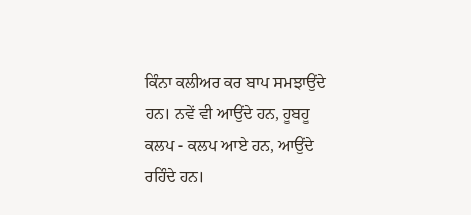ਕਿੰਨਾ ਕਲੀਅਰ ਕਰ ਬਾਪ ਸਮਝਾਉਂਦੇ ਹਨ। ਨਵੇਂ ਵੀ ਆਉਂਦੇ ਹਨ, ਹੂਬਹੂ ਕਲਪ - ਕਲਪ ਆਏ ਹਨ, ਆਉਂਦੇ
ਰਹਿੰਦੇ ਹਨ।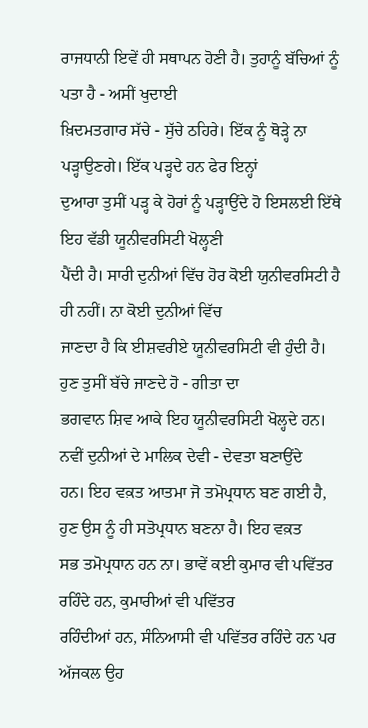ਰਾਜਧਾਨੀ ਇਵੇਂ ਹੀ ਸਥਾਪਨ ਹੋਣੀ ਹੈ। ਤੁਹਾਨੂੰ ਬੱਚਿਆਂ ਨੂੰ ਪਤਾ ਹੈ - ਅਸੀਂ ਖੁਦਾਈ
ਖ਼ਿਦਮਤਗਾਰ ਸੱਚੇ - ਸੁੱਚੇ ਠਹਿਰੇ। ਇੱਕ ਨੂੰ ਥੋੜ੍ਹੇ ਨਾ ਪੜ੍ਹਾਉਣਗੇ। ਇੱਕ ਪੜ੍ਹਦੇ ਹਨ ਫੇਰ ਇਨ੍ਹਾਂ
ਦੁਆਰਾ ਤੁਸੀਂ ਪੜ੍ਹ ਕੇ ਹੋਰਾਂ ਨੂੰ ਪੜ੍ਹਾਉਂਦੇ ਹੋ ਇਸਲਈ ਇੱਥੇ ਇਹ ਵੱਡੀ ਯੂਨੀਵਰਸਿਟੀ ਖੋਲ੍ਹਣੀ
ਪੈਂਦੀ ਹੈ। ਸਾਰੀ ਦੁਨੀਆਂ ਵਿੱਚ ਹੋਰ ਕੋਈ ਯੁਨੀਵਰਸਿਟੀ ਹੈ ਹੀ ਨਹੀਂ। ਨਾ ਕੋਈ ਦੁਨੀਆਂ ਵਿੱਚ
ਜਾਣਦਾ ਹੈ ਕਿ ਈਸ਼ਵਰੀਏ ਯੂਨੀਵਰਸਿਟੀ ਵੀ ਹੁੰਦੀ ਹੈ। ਹੁਣ ਤੁਸੀਂ ਬੱਚੇ ਜਾਣਦੇ ਹੋ - ਗੀਤਾ ਦਾ
ਭਗਵਾਨ ਸ਼ਿਵ ਆਕੇ ਇਹ ਯੂਨੀਵਰਸਿਟੀ ਖੋਲ੍ਹਦੇ ਹਨ। ਨਵੀਂ ਦੁਨੀਆਂ ਦੇ ਮਾਲਿਕ ਦੇਵੀ - ਦੇਵਤਾ ਬਣਾਉਂਦੇ
ਹਨ। ਇਹ ਵਕ਼ਤ ਆਤਮਾ ਜੋ ਤਮੋਪ੍ਰਧਾਨ ਬਣ ਗਈ ਹੈ, ਹੁਣ ਉਸ ਨੂੰ ਹੀ ਸਤੋਪ੍ਰਧਾਨ ਬਣਨਾ ਹੈ। ਇਹ ਵਕ਼ਤ
ਸਭ ਤਮੋਪ੍ਰਧਾਨ ਹਨ ਨਾ। ਭਾਵੇਂ ਕਈ ਕੁਮਾਰ ਵੀ ਪਵਿੱਤਰ ਰਹਿੰਦੇ ਹਨ, ਕੁਮਾਰੀਆਂ ਵੀ ਪਵਿੱਤਰ
ਰਹਿੰਦੀਆਂ ਹਨ, ਸੰਨਿਆਸੀ ਵੀ ਪਵਿੱਤਰ ਰਹਿੰਦੇ ਹਨ ਪਰ ਅੱਜਕਲ ਉਹ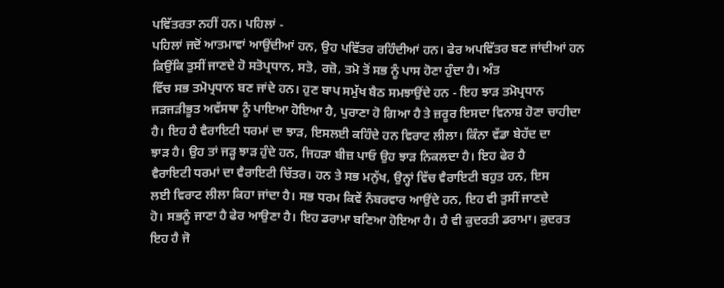ਪਵਿੱਤਰਤਾ ਨਹੀਂ ਹਨ। ਪਹਿਲਾਂ -
ਪਹਿਲਾਂ ਜਦੋਂ ਆਤਮਾਵਾਂ ਆਉਂਦੀਆਂ ਹਨ, ਉਹ ਪਵਿੱਤਰ ਰਹਿੰਦੀਆਂ ਹਨ। ਫੇਰ ਅਪਵਿੱਤਰ ਬਣ ਜਾਂਦੀਆਂ ਹਨ
ਕਿਉਂਕਿ ਤੁਸੀਂ ਜਾਣਦੇ ਹੋ ਸਤੋਪ੍ਰਧਾਨ, ਸਤੋ, ਰਜ਼ੋ, ਤਮੋ ਤੋਂ ਸਭ ਨੂੰ ਪਾਸ ਹੋਣਾ ਹੁੰਦਾ ਹੈ। ਅੰਤ
ਵਿੱਚ ਸਭ ਤਮੋਪ੍ਰਧਾਨ ਬਣ ਜਾਂਦੇ ਹਨ। ਹੁਣ ਬਾਪ ਸਮੁੱਖ ਬੈਠ ਸਮਝਾਉਂਦੇ ਹਨ - ਇਹ ਝਾੜ ਤਮੋਪ੍ਰਧਾਨ
ਜੜਜੜੀਭੂਤ ਅਵੱਸਥਾ ਨੂੰ ਪਾਇਆ ਹੋਇਆ ਹੈ, ਪੁਰਾਣਾ ਹੋ ਗਿਆ ਹੈ ਤੇ ਜ਼ਰੂਰ ਇਸਦਾ ਵਿਨਾਸ਼ ਹੋਣਾ ਚਾਹੀਦਾ
ਹੈ। ਇਹ ਹੈ ਵੈਰਾਇਟੀ ਧਰਮਾਂ ਦਾ ਝਾੜ, ਇਸਲਈ ਕਹਿੰਦੇ ਹਨ ਵਿਰਾਟ ਲੀਲਾ। ਕਿੰਨਾ ਵੱਡਾ ਬੇਹੱਦ ਦਾ
ਝਾੜ ਹੈ। ਉਹ ਤਾਂ ਜੜ੍ਹ ਝਾੜ ਹੁੰਦੇ ਹਨ, ਜਿਹੜਾ ਬੀਜ਼ ਪਾਓ ਉਹ ਝਾੜ ਨਿਕਲਦਾ ਹੈ। ਇਹ ਫੇਰ ਹੈ
ਵੈਰਾਇਟੀ ਧਰਮਾਂ ਦਾ ਵੈਰਾਇਟੀ ਚਿੱਤਰ। ਹਨ ਤੇ ਸਭ ਮਨੁੱਖ, ਉਨ੍ਹਾਂ ਵਿੱਚ ਵੈਰਾਇਟੀ ਬਹੁਤ ਹਨ, ਇਸ
ਲਈ ਵਿਰਾਟ ਲੀਲਾ ਕਿਹਾ ਜਾਂਦਾ ਹੈ। ਸਭ ਧਰਮ ਕਿਵੇਂ ਨੰਬਰਵਾਰ ਆਉਂਦੇ ਹਨ, ਇਹ ਵੀ ਤੁਸੀਂ ਜਾਣਦੇ
ਹੋ। ਸਭਨੂੰ ਜਾਣਾ ਹੈ ਫੇਰ ਆਉਣਾ ਹੈ। ਇਹ ਡਰਾਮਾ ਬਣਿਆ ਹੋਇਆ ਹੈ। ਹੈ ਵੀ ਕੁਦਰਤੀ ਡਰਾਮਾ। ਕੁਦਰਤ
ਇਹ ਹੈ ਜੋ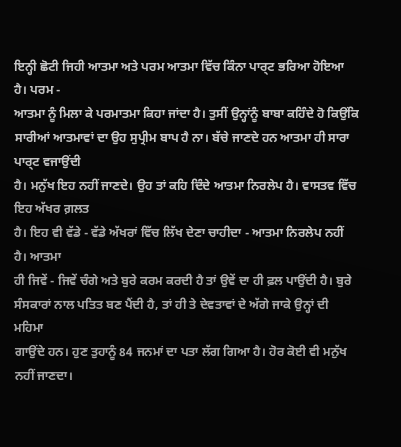ਇਨ੍ਹੀ ਛੋਟੀ ਜਿਹੀ ਆਤਮਾ ਅਤੇ ਪਰਮ ਆਤਮਾ ਵਿੱਚ ਕਿੰਨਾ ਪਾਰ੍ਟ ਭਰਿਆ ਹੋਇਆ ਹੈ। ਪਰਮ -
ਆਤਮਾ ਨੂੰ ਮਿਲਾ ਕੇ ਪਰਮਾਤਮਾ ਕਿਹਾ ਜਾਂਦਾ ਹੈ। ਤੁਸੀਂ ਉਨ੍ਹਾਂਨੂੰ ਬਾਬਾ ਕਹਿੰਦੇ ਹੋ ਕਿਉਂਕਿ
ਸਾਰੀਆਂ ਆਤਮਾਵਾਂ ਦਾ ਉਹ ਸੁਪ੍ਰੀਮ ਬਾਪ ਹੈ ਨਾ। ਬੱਚੇ ਜਾਣਦੇ ਹਨ ਆਤਮਾ ਹੀ ਸਾਰਾ ਪਾਰ੍ਟ ਵਜਾਉਂਦੀ
ਹੈ। ਮਨੁੱਖ ਇਹ ਨਹੀਂ ਜਾਣਦੇ। ਉਹ ਤਾਂ ਕਹਿ ਦਿੰਦੇ ਆਤਮਾ ਨਿਰਲੇਪ ਹੈ। ਵਾਸਤਵ ਵਿੱਚ ਇਹ ਅੱਖਰ ਗ਼ਲਤ
ਹੈ। ਇਹ ਵੀ ਵੱਡੇ - ਵੱਡੇ ਅੱਖਰਾਂ ਵਿੱਚ ਲਿੱਖ ਦੇਣਾ ਚਾਹੀਦਾ - ਆਤਮਾ ਨਿਰਲੇਪ ਨਹੀਂ ਹੈ। ਆਤਮਾ
ਹੀ ਜਿਵੇਂ - ਜਿਵੇਂ ਚੰਗੇ ਅਤੇ ਬੁਰੇ ਕਰਮ ਕਰਦੀ ਹੈ ਤਾਂ ਉਵੇਂ ਦਾ ਹੀ ਫ਼ਲ ਪਾਉਂਦੀ ਹੈ। ਬੁਰੇ
ਸੰਸਕਾਰਾਂ ਨਾਲ ਪਤਿਤ ਬਣ ਪੈਂਦੀ ਹੈ, ਤਾਂ ਹੀ ਤੇ ਦੇਵਤਾਵਾਂ ਦੇ ਅੱਗੇ ਜਾਕੇ ਉਨ੍ਹਾਂ ਦੀ ਮਹਿਮਾ
ਗਾਉਂਦੇ ਹਨ। ਹੁਣ ਤੁਹਾਨੂੰ 84 ਜਨਮਾਂ ਦਾ ਪਤਾ ਲੱਗ ਗਿਆ ਹੈ। ਹੋਰ ਕੋਈ ਵੀ ਮਨੁੱਖ ਨਹੀਂ ਜਾਣਦਾ।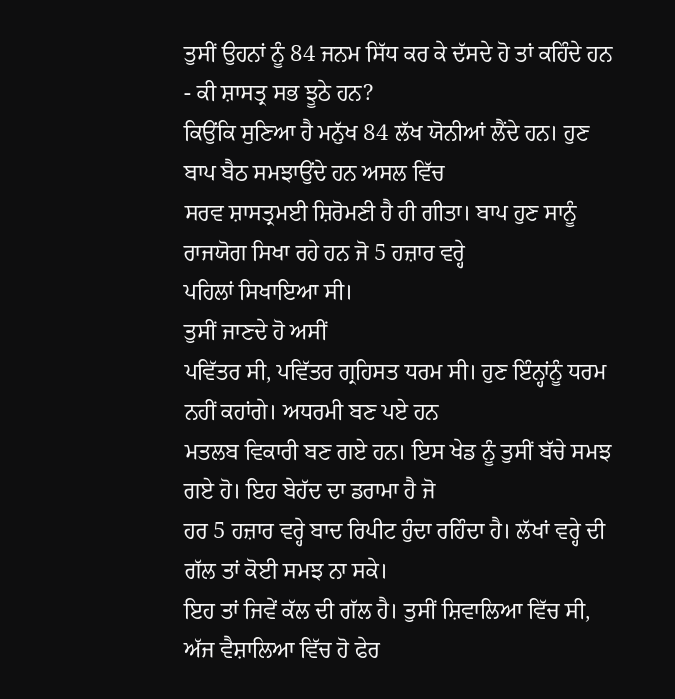ਤੁਸੀਂ ਉਹਨਾਂ ਨੂੰ 84 ਜਨਮ ਸਿੱਧ ਕਰ ਕੇ ਦੱਸਦੇ ਹੋ ਤਾਂ ਕਹਿੰਦੇ ਹਨ - ਕੀ ਸ਼ਾਸਤ੍ਰ ਸਭ ਝੂਠੇ ਹਨ?
ਕਿਉਂਕਿ ਸੁਣਿਆ ਹੈ ਮਨੁੱਖ 84 ਲੱਖ ਯੋਨੀਆਂ ਲੈਂਦੇ ਹਨ। ਹੁਣ ਬਾਪ ਬੈਠ ਸਮਝਾਉਂਦੇ ਹਨ ਅਸਲ ਵਿੱਚ
ਸਰਵ ਸ਼ਾਸਤ੍ਰਮਈ ਸ਼ਿਰੋਮਣੀ ਹੈ ਹੀ ਗੀਤਾ। ਬਾਪ ਹੁਣ ਸਾਨੂੰ ਰਾਜਯੋਗ ਸਿਖਾ ਰਹੇ ਹਨ ਜੋ 5 ਹਜ਼ਾਰ ਵਰ੍ਹੇ
ਪਹਿਲਾਂ ਸਿਖਾਇਆ ਸੀ।
ਤੁਸੀਂ ਜਾਣਦੇ ਹੋ ਅਸੀਂ
ਪਵਿੱਤਰ ਸੀ, ਪਵਿੱਤਰ ਗ੍ਰਹਿਸਤ ਧਰਮ ਸੀ। ਹੁਣ ਇੰਨ੍ਹਾਂਨੂੰ ਧਰਮ ਨਹੀਂ ਕਹਾਂਗੇ। ਅਧਰਮੀ ਬਣ ਪਏ ਹਨ
ਮਤਲਬ ਵਿਕਾਰੀ ਬਣ ਗਏ ਹਨ। ਇਸ ਖੇਡ ਨੂੰ ਤੁਸੀਂ ਬੱਚੇ ਸਮਝ ਗਏ ਹੋ। ਇਹ ਬੇਹੱਦ ਦਾ ਡਰਾਮਾ ਹੈ ਜੋ
ਹਰ 5 ਹਜ਼ਾਰ ਵਰ੍ਹੇ ਬਾਦ ਰਿਪੀਟ ਹੁੰਦਾ ਰਹਿੰਦਾ ਹੈ। ਲੱਖਾਂ ਵਰ੍ਹੇ ਦੀ ਗੱਲ ਤਾਂ ਕੋਈ ਸਮਝ ਨਾ ਸਕੇ।
ਇਹ ਤਾਂ ਜਿਵੇਂ ਕੱਲ ਦੀ ਗੱਲ ਹੈ। ਤੁਸੀਂ ਸ਼ਿਵਾਲਿਆ ਵਿੱਚ ਸੀ, ਅੱਜ ਵੈਸ਼ਾਲਿਆ ਵਿੱਚ ਹੋ ਫੇਰ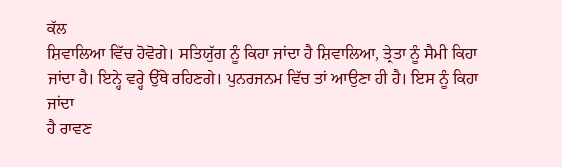ਕੱਲ
ਸ਼ਿਵਾਲਿਆ ਵਿੱਚ ਹੋਵੋਗੇ। ਸਤਿਯੁੱਗ ਨੂੰ ਕਿਹਾ ਜਾਂਦਾ ਹੈ ਸ਼ਿਵਾਲਿਆ, ਤ੍ਰੇਤਾ ਨੂੰ ਸੈਮੀ ਕਿਹਾ
ਜਾਂਦਾ ਹੈ। ਇਨ੍ਹੇ ਵਰ੍ਹੇ ਉੱਥੇ ਰਹਿਣਗੇ। ਪੁਨਰਜਨਮ ਵਿੱਚ ਤਾਂ ਆਉਣਾ ਹੀ ਹੈ। ਇਸ ਨੂੰ ਕਿਹਾ ਜਾਂਦਾ
ਹੈ ਰਾਵਣ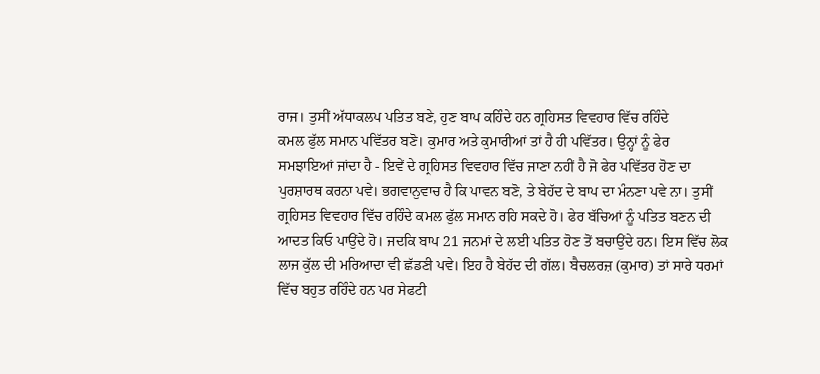ਰਾਜ। ਤੁਸੀਂ ਅੱਧਾਕਲਪ ਪਤਿਤ ਬਣੇ, ਹੁਣ ਬਾਪ ਕਹਿੰਦੇ ਹਨ ਗ੍ਰਹਿਸਤ ਵਿਵਹਾਰ ਵਿੱਚ ਰਹਿੰਦੇ
ਕਮਲ ਫੁੱਲ ਸਮਾਨ ਪਵਿੱਤਰ ਬਣੋ। ਕੁਮਾਰ ਅਤੇ ਕੁਮਾਰੀਆਂ ਤਾਂ ਹੈ ਹੀ ਪਵਿੱਤਰ। ਉਨ੍ਹਾਂ ਨੂੰ ਫੇਰ
ਸਮਝਾਇਆਂ ਜਾਂਦਾ ਹੈ - ਇਵੇਂ ਦੇ ਗ੍ਰਹਿਸਤ ਵਿਵਹਾਰ ਵਿੱਚ ਜਾਣਾ ਨਹੀਂ ਹੈ ਜੋ ਫੇਰ ਪਵਿੱਤਰ ਹੋਣ ਦਾ
ਪੁਰਸ਼ਾਰਥ ਕਰਨਾ ਪਵੇ। ਭਗਵਾਨੁਵਾਚ ਹੈ ਕਿ ਪਾਵਨ ਬਣੋ, ਤੇ ਬੇਹੱਦ ਦੇ ਬਾਪ ਦਾ ਮੰਨਣਾ ਪਵੇ ਨਾ। ਤੁਸੀਂ
ਗ੍ਰਹਿਸਤ ਵਿਵਹਾਰ ਵਿੱਚ ਰਹਿੰਦੇ ਕਮਲ ਫੁੱਲ ਸਮਾਨ ਰਹਿ ਸਕਦੇ ਹੋ। ਫੇਰ ਬੱਚਿਆਂ ਨੂੰ ਪਤਿਤ ਬਣਨ ਦੀ
ਆਦਤ ਕਿਓ ਪਾਉਂਦੇ ਹੋ। ਜਦਕਿ ਬਾਪ 21 ਜਨਮਾਂ ਦੇ ਲਈ ਪਤਿਤ ਹੋਣ ਤੋਂ ਬਚਾਉਂਦੇ ਹਨ। ਇਸ ਵਿੱਚ ਲੋਕ
ਲਾਜ ਕੁੱਲ ਦੀ ਮਰਿਆਦਾ ਵੀ ਛੱਡਣੀ ਪਵੇ। ਇਹ ਹੈ ਬੇਹੱਦ ਦੀ ਗੱਲ। ਬੈਚਲਰਜ਼ (ਕੁਮਾਰ) ਤਾਂ ਸਾਰੇ ਧਰਮਾਂ
ਵਿੱਚ ਬਹੁਤ ਰਹਿੰਦੇ ਹਨ ਪਰ ਸੇਫਟੀ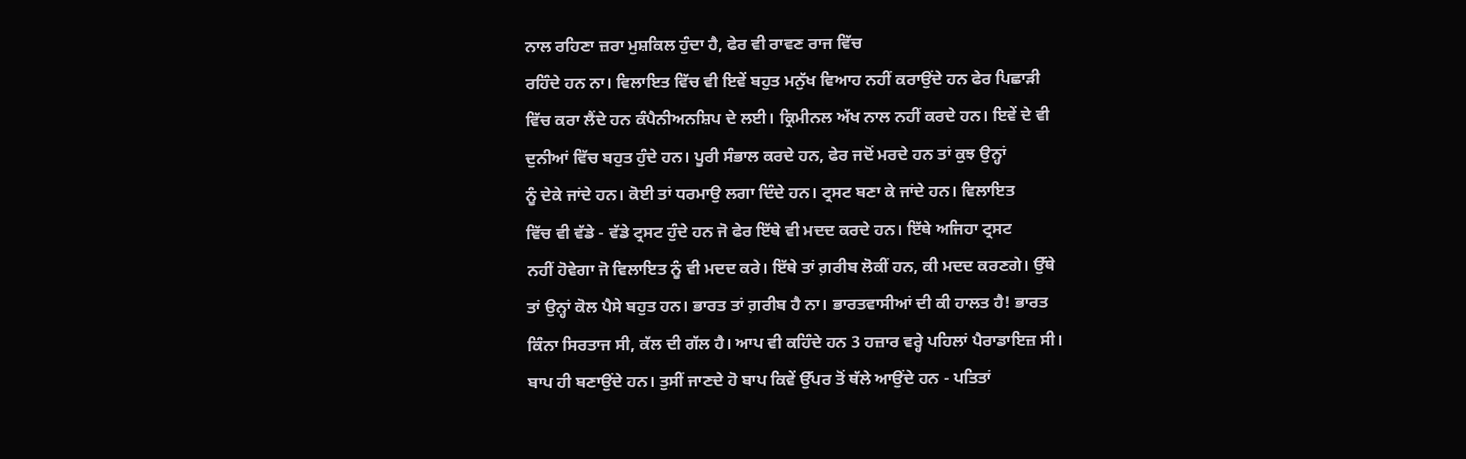ਨਾਲ ਰਹਿਣਾ ਜ਼ਰਾ ਮੁਸ਼ਕਿਲ ਹੁੰਦਾ ਹੈ, ਫੇਰ ਵੀ ਰਾਵਣ ਰਾਜ ਵਿੱਚ
ਰਹਿੰਦੇ ਹਨ ਨਾ। ਵਿਲਾਇਤ ਵਿੱਚ ਵੀ ਇਵੇਂ ਬਹੁਤ ਮਨੁੱਖ ਵਿਆਹ ਨਹੀਂ ਕਰਾਉਂਦੇ ਹਨ ਫੇਰ ਪਿਛਾੜੀ
ਵਿੱਚ ਕਰਾ ਲੈਂਦੇ ਹਨ ਕੰਪੈਨੀਅਨਸ਼ਿਪ ਦੇ ਲਈ। ਕ੍ਰਿਮੀਨਲ ਅੱਖ ਨਾਲ ਨਹੀਂ ਕਰਦੇ ਹਨ। ਇਵੇਂ ਦੇ ਵੀ
ਦੁਨੀਆਂ ਵਿੱਚ ਬਹੁਤ ਹੁੰਦੇ ਹਨ। ਪੂਰੀ ਸੰਭਾਲ ਕਰਦੇ ਹਨ, ਫੇਰ ਜਦੋਂ ਮਰਦੇ ਹਨ ਤਾਂ ਕੁਝ ਉਨ੍ਹਾਂ
ਨੂੰ ਦੇਕੇ ਜਾਂਦੇ ਹਨ। ਕੋਈ ਤਾਂ ਧਰਮਾਉ ਲਗਾ ਦਿੰਦੇ ਹਨ। ਟ੍ਰਸਟ ਬਣਾ ਕੇ ਜਾਂਦੇ ਹਨ। ਵਿਲਾਇਤ
ਵਿੱਚ ਵੀ ਵੱਡੇ - ਵੱਡੇ ਟ੍ਰਸਟ ਹੁੰਦੇ ਹਨ ਜੋ ਫੇਰ ਇੱਥੇ ਵੀ ਮਦਦ ਕਰਦੇ ਹਨ। ਇੱਥੇ ਅਜਿਹਾ ਟ੍ਰਸਟ
ਨਹੀਂ ਹੋਵੇਗਾ ਜੋ ਵਿਲਾਇਤ ਨੂੰ ਵੀ ਮਦਦ ਕਰੇ। ਇੱਥੇ ਤਾਂ ਗ਼ਰੀਬ ਲੋਕੀਂ ਹਨ, ਕੀ ਮਦਦ ਕਰਣਗੇ। ਉੱਥੇ
ਤਾਂ ਉਨ੍ਹਾਂ ਕੋਲ ਪੈਸੇ ਬਹੁਤ ਹਨ। ਭਾਰਤ ਤਾਂ ਗ਼ਰੀਬ ਹੈ ਨਾ। ਭਾਰਤਵਾਸੀਆਂ ਦੀ ਕੀ ਹਾਲਤ ਹੈ! ਭਾਰਤ
ਕਿੰਨਾ ਸਿਰਤਾਜ ਸੀ, ਕੱਲ ਦੀ ਗੱਲ ਹੈ। ਆਪ ਵੀ ਕਹਿੰਦੇ ਹਨ 3 ਹਜ਼ਾਰ ਵਰ੍ਹੇ ਪਹਿਲਾਂ ਪੈਰਾਡਾਇਜ਼ ਸੀ।
ਬਾਪ ਹੀ ਬਣਾਉਂਦੇ ਹਨ। ਤੁਸੀਂ ਜਾਣਦੇ ਹੋ ਬਾਪ ਕਿਵੇਂ ਉੱਪਰ ਤੋਂ ਥੱਲੇ ਆਉਂਦੇ ਹਨ - ਪਤਿਤਾਂ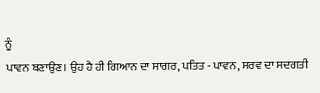ਨੂੰ
ਪਾਵਨ ਬਣਾਉਣ। ਉਹ ਹੈ ਹੀ ਗਿਆਨ ਦਾ ਸਾਗਰ, ਪਤਿਤ - ਪਾਵਨ, ਸਰਵ ਦਾ ਸਦਗਤੀ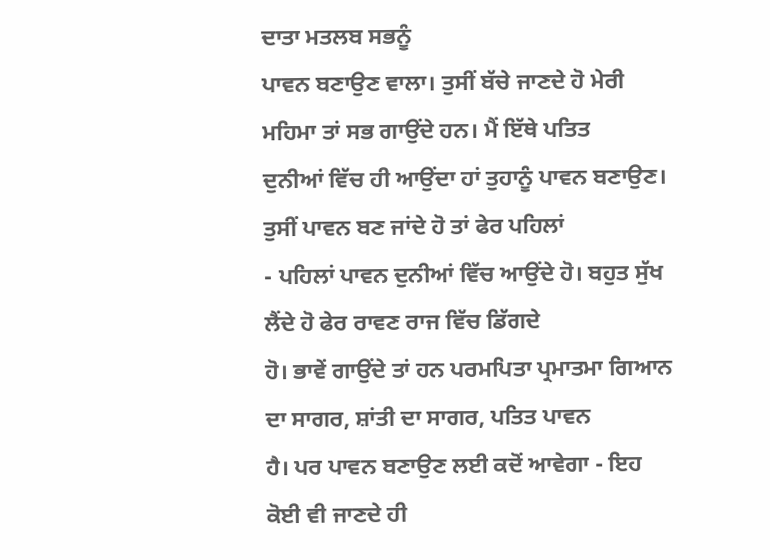ਦਾਤਾ ਮਤਲਬ ਸਭਨੂੰ
ਪਾਵਨ ਬਣਾਉਣ ਵਾਲਾ। ਤੁਸੀਂ ਬੱਚੇ ਜਾਣਦੇ ਹੋ ਮੇਰੀ ਮਹਿਮਾ ਤਾਂ ਸਭ ਗਾਉਂਦੇ ਹਨ। ਮੈਂ ਇੱਥੇ ਪਤਿਤ
ਦੁਨੀਆਂ ਵਿੱਚ ਹੀ ਆਉਂਦਾ ਹਾਂ ਤੁਹਾਨੂੰ ਪਾਵਨ ਬਣਾਉਣ। ਤੁਸੀਂ ਪਾਵਨ ਬਣ ਜਾਂਦੇ ਹੋ ਤਾਂ ਫੇਰ ਪਹਿਲਾਂ
- ਪਹਿਲਾਂ ਪਾਵਨ ਦੁਨੀਆਂ ਵਿੱਚ ਆਉਂਦੇ ਹੋ। ਬਹੁਤ ਸੁੱਖ ਲੈਂਦੇ ਹੋ ਫੇਰ ਰਾਵਣ ਰਾਜ ਵਿੱਚ ਡਿੱਗਦੇ
ਹੋ। ਭਾਵੇਂ ਗਾਉਂਦੇ ਤਾਂ ਹਨ ਪਰਮਪਿਤਾ ਪ੍ਰਮਾਤਮਾ ਗਿਆਨ ਦਾ ਸਾਗਰ, ਸ਼ਾਂਤੀ ਦਾ ਸਾਗਰ, ਪਤਿਤ ਪਾਵਨ
ਹੈ। ਪਰ ਪਾਵਨ ਬਣਾਉਣ ਲਈ ਕਦੋਂ ਆਵੇਗਾ - ਇਹ ਕੋਈ ਵੀ ਜਾਣਦੇ ਹੀ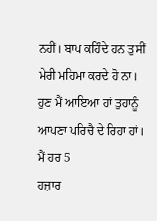ਨਹੀਂ। ਬਾਪ ਕਹਿੰਦੇ ਹਨ ਤੁਸੀਂ
ਮੇਰੀ ਮਹਿਮਾ ਕਰਦੇ ਹੋ ਨਾ। ਹੁਣ ਮੈਂ ਆਇਆ ਹਾਂ ਤੁਹਾਨੂੰ ਆਪਣਾ ਪਰਿਚੈ ਦੇ ਰਿਹਾ ਹਾਂ। ਮੈਂ ਹਰ 5
ਹਜ਼ਾਰ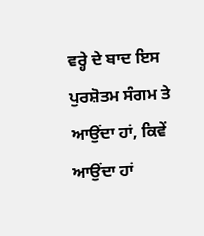ਵਰ੍ਹੇ ਦੇ ਬਾਦ ਇਸ ਪੁਰਸ਼ੋਤਮ ਸੰਗਮ ਤੇ ਆਉਂਦਾ ਹਾਂ, ਕਿਵੇਂ ਆਉਂਦਾ ਹਾਂ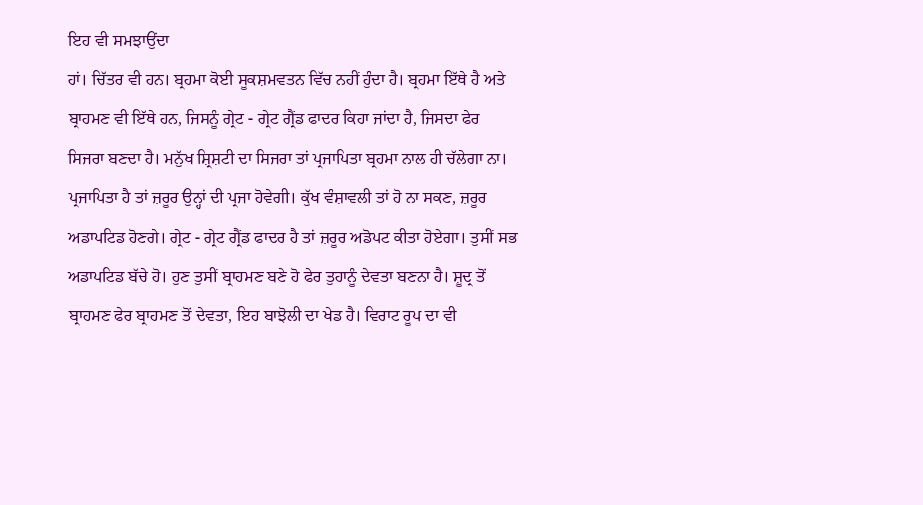ਇਹ ਵੀ ਸਮਝਾਉਂਦਾ
ਹਾਂ। ਚਿੱਤਰ ਵੀ ਹਨ। ਬ੍ਰਹਮਾ ਕੋਈ ਸੂਕਸ਼ਮਵਤਨ ਵਿੱਚ ਨਹੀਂ ਹੁੰਦਾ ਹੈ। ਬ੍ਰਹਮਾ ਇੱਥੇ ਹੈ ਅਤੇ
ਬ੍ਰਾਹਮਣ ਵੀ ਇੱਥੇ ਹਨ, ਜਿਸਨੂੰ ਗ੍ਰੇਟ - ਗ੍ਰੇਟ ਗ੍ਰੈਂਡ ਫਾਦਰ ਕਿਹਾ ਜਾਂਦਾ ਹੈ, ਜਿਸਦਾ ਫੇਰ
ਸਿਜਰਾ ਬਣਦਾ ਹੈ। ਮਨੁੱਖ ਸ਼੍ਰਿਸ਼ਟੀ ਦਾ ਸਿਜਰਾ ਤਾਂ ਪ੍ਰਜਾਪਿਤਾ ਬ੍ਰਹਮਾ ਨਾਲ ਹੀ ਚੱਲੇਗਾ ਨਾ।
ਪ੍ਰਜਾਪਿਤਾ ਹੈ ਤਾਂ ਜ਼ਰੂਰ ਉਨ੍ਹਾਂ ਦੀ ਪ੍ਰਜਾ ਹੋਵੇਗੀ। ਕੁੱਖ ਵੰਸ਼ਾਵਲੀ ਤਾਂ ਹੋ ਨਾ ਸਕਣ, ਜ਼ਰੂਰ
ਅਡਾਪਟਿਡ ਹੋਣਗੇ। ਗ੍ਰੇਟ - ਗ੍ਰੇਟ ਗ੍ਰੈਂਡ ਫਾਦਰ ਹੈ ਤਾਂ ਜ਼ਰੂਰ ਅਡੋਪਟ ਕੀਤਾ ਹੋਏਗਾ। ਤੁਸੀਂ ਸਭ
ਅਡਾਪਟਿਡ ਬੱਚੇ ਹੋ। ਹੁਣ ਤੁਸੀਂ ਬ੍ਰਾਹਮਣ ਬਣੇ ਹੋ ਫੇਰ ਤੁਹਾਨੂੰ ਦੇਵਤਾ ਬਣਨਾ ਹੈ। ਸ਼ੂਦ੍ਰ ਤੋਂ
ਬ੍ਰਾਹਮਣ ਫੇਰ ਬ੍ਰਾਹਮਣ ਤੋਂ ਦੇਵਤਾ, ਇਹ ਬਾਝੋਲੀ ਦਾ ਖੇਡ ਹੈ। ਵਿਰਾਟ ਰੂਪ ਦਾ ਵੀ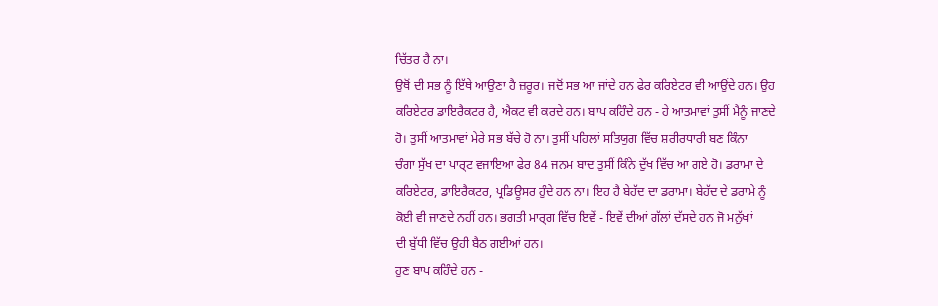ਚਿੱਤਰ ਹੈ ਨਾ।
ਉਥੋਂ ਦੀ ਸਭ ਨੂੰ ਇੱਥੇ ਆਉਣਾ ਹੈ ਜ਼ਰੂਰ। ਜਦੋਂ ਸਭ ਆ ਜਾਂਦੇ ਹਨ ਫੇਰ ਕਰਿਏਟਰ ਵੀ ਆਉਂਦੇ ਹਨ। ਉਹ
ਕਰਿਏਟਰ ਡਾਇਰੈਕਟਰ ਹੈ, ਐਕਟ ਵੀ ਕਰਦੇ ਹਨ। ਬਾਪ ਕਹਿੰਦੇ ਹਨ - ਹੇ ਆਤਮਾਵਾਂ ਤੁਸੀਂ ਮੈਨੂੰ ਜਾਣਦੇ
ਹੋ। ਤੁਸੀਂ ਆਤਮਾਵਾਂ ਮੇਰੇ ਸਭ ਬੱਚੇ ਹੋ ਨਾ। ਤੁਸੀਂ ਪਹਿਲਾਂ ਸਤਿਯੁਗ ਵਿੱਚ ਸ਼ਰੀਰਧਾਰੀ ਬਣ ਕਿੰਨਾ
ਚੰਗਾ ਸੁੱਖ ਦਾ ਪਾਰ੍ਟ ਵਜਾਇਆ ਫੇਰ 84 ਜਨਮ ਬਾਦ ਤੁਸੀਂ ਕਿੰਨੇ ਦੁੱਖ ਵਿੱਚ ਆ ਗਏ ਹੋ। ਡਰਾਮਾ ਦੇ
ਕਰਿਏਟਰ, ਡਾਇਰੈਕਟਰ, ਪ੍ਰਡਿਊਸਰ ਹੁੰਦੇ ਹਨ ਨਾ। ਇਹ ਹੈ ਬੇਹੱਦ ਦਾ ਡਰਾਮਾ। ਬੇਹੱਦ ਦੇ ਡਰਾਮੇ ਨੂੰ
ਕੋਈ ਵੀ ਜਾਣਦੇ ਨਹੀਂ ਹਨ। ਭਗਤੀ ਮਾਰ੍ਗ ਵਿੱਚ ਇਵੇਂ - ਇਵੇਂ ਦੀਆਂ ਗੱਲਾਂ ਦੱਸਦੇ ਹਨ ਜੋ ਮਨੁੱਖਾਂ
ਦੀ ਬੁੱਧੀ ਵਿੱਚ ਉਹੀ ਬੈਠ ਗਈਆਂ ਹਨ।
ਹੁਣ ਬਾਪ ਕਹਿੰਦੇ ਹਨ -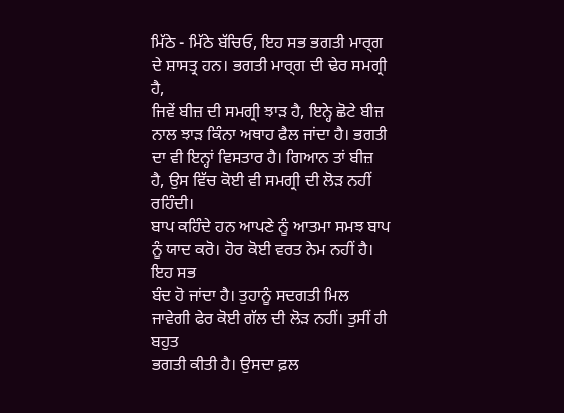ਮਿੱਠੇ - ਮਿੱਠੇ ਬੱਚਿਓ, ਇਹ ਸਭ ਭਗਤੀ ਮਾਰ੍ਗ ਦੇ ਸ਼ਾਸਤ੍ਰ ਹਨ। ਭਗਤੀ ਮਾਰ੍ਗ ਦੀ ਢੇਰ ਸਮਗ੍ਰੀ ਹੈ,
ਜਿਵੇਂ ਬੀਜ਼ ਦੀ ਸਮਗ੍ਰੀ ਝਾੜ ਹੈ, ਇਨ੍ਹੇ ਛੋਟੇ ਬੀਜ਼ ਨਾਲ ਝਾੜ ਕਿੰਨਾ ਅਥਾਹ ਫੈਲ ਜਾਂਦਾ ਹੈ। ਭਗਤੀ
ਦਾ ਵੀ ਇਨ੍ਹਾਂ ਵਿਸਤਾਰ ਹੈ। ਗਿਆਨ ਤਾਂ ਬੀਜ਼ ਹੈ, ਉਸ ਵਿੱਚ ਕੋਈ ਵੀ ਸਮਗ੍ਰੀ ਦੀ ਲੋੜ ਨਹੀਂ ਰਹਿੰਦੀ।
ਬਾਪ ਕਹਿੰਦੇ ਹਨ ਆਪਣੇ ਨੂੰ ਆਤਮਾ ਸਮਝ ਬਾਪ ਨੂੰ ਯਾਦ ਕਰੋ। ਹੋਰ ਕੋਈ ਵਰਤ ਨੇਮ ਨਹੀਂ ਹੈ। ਇਹ ਸਭ
ਬੰਦ ਹੋ ਜਾਂਦਾ ਹੈ। ਤੁਹਾਨੂੰ ਸਦਗਤੀ ਮਿਲ ਜਾਵੇਗੀ ਫੇਰ ਕੋਈ ਗੱਲ ਦੀ ਲੋੜ ਨਹੀਂ। ਤੁਸੀਂ ਹੀ ਬਹੁਤ
ਭਗਤੀ ਕੀਤੀ ਹੈ। ਉਸਦਾ ਫ਼ਲ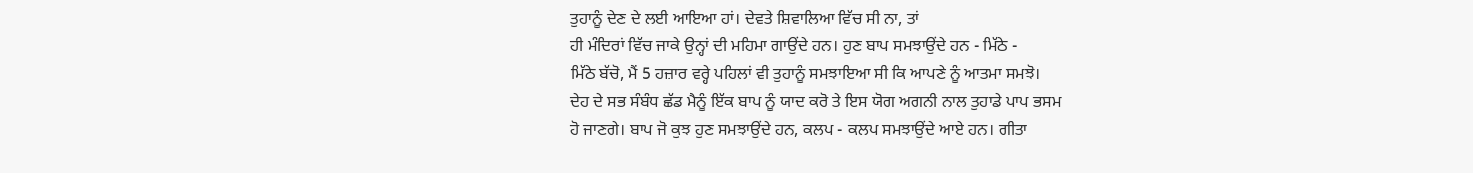ਤੁਹਾਨੂੰ ਦੇਣ ਦੇ ਲਈ ਆਇਆ ਹਾਂ। ਦੇਵਤੇ ਸ਼ਿਵਾਲਿਆ ਵਿੱਚ ਸੀ ਨਾ, ਤਾਂ
ਹੀ ਮੰਦਿਰਾਂ ਵਿੱਚ ਜਾਕੇ ਉਨ੍ਹਾਂ ਦੀ ਮਹਿਮਾ ਗਾਉਂਦੇ ਹਨ। ਹੁਣ ਬਾਪ ਸਮਝਾਉਂਦੇ ਹਨ - ਮਿੱਠੇ -
ਮਿੱਠੇ ਬੱਚੋ, ਮੈਂ 5 ਹਜ਼ਾਰ ਵਰ੍ਹੇ ਪਹਿਲਾਂ ਵੀ ਤੁਹਾਨੂੰ ਸਮਝਾਇਆ ਸੀ ਕਿ ਆਪਣੇ ਨੂੰ ਆਤਮਾ ਸਮਝੋ।
ਦੇਹ ਦੇ ਸਭ ਸੰਬੰਧ ਛੱਡ ਮੈਨੂੰ ਇੱਕ ਬਾਪ ਨੂੰ ਯਾਦ ਕਰੋ ਤੇ ਇਸ ਯੋਗ ਅਗਨੀ ਨਾਲ ਤੁਹਾਡੇ ਪਾਪ ਭਸਮ
ਹੋ ਜਾਣਗੇ। ਬਾਪ ਜੋ ਕੁਝ ਹੁਣ ਸਮਝਾਉਂਦੇ ਹਨ, ਕਲਪ - ਕਲਪ ਸਮਝਾਉਂਦੇ ਆਏ ਹਨ। ਗੀਤਾ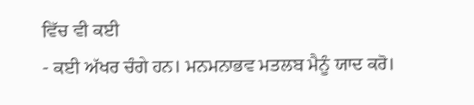ਵਿੱਚ ਵੀ ਕਈ
- ਕਈ ਅੱਖਰ ਚੰਗੇ ਹਨ। ਮਨਮਨਾਭਵ ਮਤਲਬ ਮੈਨੂੰ ਯਾਦ ਕਰੋ।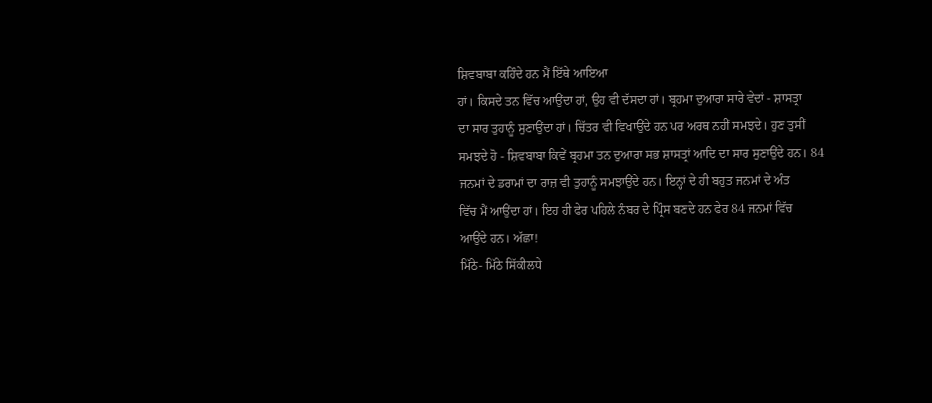ਸ਼ਿਵਬਾਬਾ ਕਹਿੰਦੇ ਹਨ ਮੈਂ ਇੱਥੇ ਆਇਆ
ਹਾਂ। ਕਿਸਦੇ ਤਨ ਵਿੱਚ ਆਉਂਦਾ ਹਾਂ, ਉਹ ਵੀ ਦੱਸਦਾ ਹਾਂ। ਬ੍ਰਹਮਾ ਦੁਆਰਾ ਸਾਰੇ ਵੇਦਾਂ - ਸ਼ਾਸਤ੍ਰਾ
ਦਾ ਸਾਰ ਤੁਹਾਨੂੰ ਸੁਣਾਉਂਦਾ ਹਾਂ। ਚਿੱਤਰ ਵੀ ਵਿਖਾਉਂਦੇ ਹਨ ਪਰ ਅਰਥ ਨਹੀਂ ਸਮਝਦੇ। ਹੁਣ ਤੁਸੀਂ
ਸਮਝਦੇ ਹੋ - ਸ਼ਿਵਬਾਬਾ ਕਿਵੇਂ ਬ੍ਰਹਮਾ ਤਨ ਦੁਆਰਾ ਸਭ ਸ਼ਾਸਤ੍ਰਾਂ ਆਦਿ ਦਾ ਸਾਰ ਸੁਣਾਉਂਦੇ ਹਨ। 84
ਜਨਮਾਂ ਦੇ ਡਰਾਮਾਂ ਦਾ ਰਾਜ਼ ਵੀ ਤੁਹਾਨੂੰ ਸਮਝਾਉਂਦੇ ਹਨ। ਇਨ੍ਹਾਂ ਦੇ ਹੀ ਬਹੁਤ ਜਨਮਾਂ ਦੇ ਅੰਤ
ਵਿੱਚ ਮੈਂ ਆਉਂਦਾ ਹਾਂ। ਇਹ ਹੀ ਫੇਰ ਪਹਿਲੇ ਨੰਬਰ ਦੇ ਪ੍ਰਿੰਸ ਬਣਦੇ ਹਨ ਫੇਰ 84 ਜਨਮਾਂ ਵਿੱਚ
ਆਉਂਦੇ ਹਨ। ਅੱਛਾ!
ਮਿੱਠੇ- ਮਿੱਠੇ ਸਿੱਕੀਲਧੇ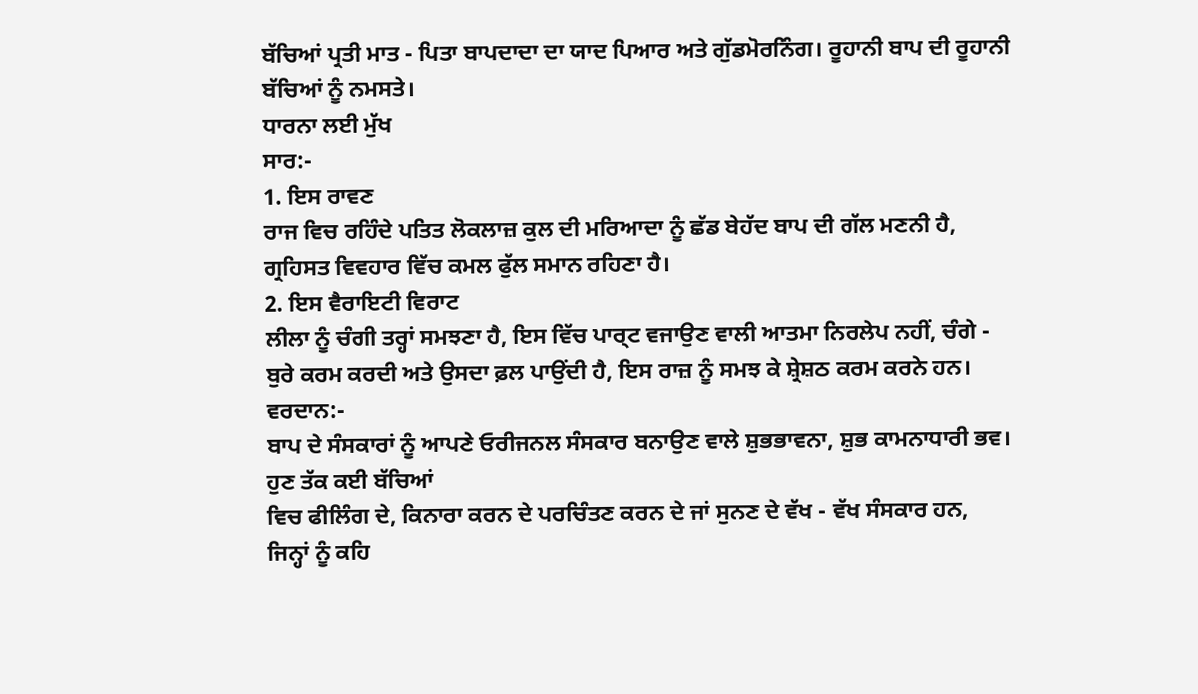ਬੱਚਿਆਂ ਪ੍ਰਤੀ ਮਾਤ - ਪਿਤਾ ਬਾਪਦਾਦਾ ਦਾ ਯਾਦ ਪਿਆਰ ਅਤੇ ਗੁੱਡਮੋਰਨਿੰਗ। ਰੂਹਾਨੀ ਬਾਪ ਦੀ ਰੂਹਾਨੀ
ਬੱਚਿਆਂ ਨੂੰ ਨਮਸਤੇ।
ਧਾਰਨਾ ਲਈ ਮੁੱਖ
ਸਾਰ:-
1. ਇਸ ਰਾਵਣ
ਰਾਜ ਵਿਚ ਰਹਿੰਦੇ ਪਤਿਤ ਲੋਕਲਾਜ਼ ਕੁਲ ਦੀ ਮਰਿਆਦਾ ਨੂੰ ਛੱਡ ਬੇਹੱਦ ਬਾਪ ਦੀ ਗੱਲ ਮਣਨੀ ਹੈ,
ਗ੍ਰਹਿਸਤ ਵਿਵਹਾਰ ਵਿੱਚ ਕਮਲ ਫੁੱਲ ਸਮਾਨ ਰਹਿਣਾ ਹੈ।
2. ਇਸ ਵੈਰਾਇਟੀ ਵਿਰਾਟ
ਲੀਲਾ ਨੂੰ ਚੰਗੀ ਤਰ੍ਹਾਂ ਸਮਝਣਾ ਹੈ, ਇਸ ਵਿੱਚ ਪਾਰ੍ਟ ਵਜਾਉਣ ਵਾਲੀ ਆਤਮਾ ਨਿਰਲੇਪ ਨਹੀਂ, ਚੰਗੇ -
ਬੁਰੇ ਕਰਮ ਕਰਦੀ ਅਤੇ ਉਸਦਾ ਫ਼ਲ ਪਾਉਂਦੀ ਹੈ, ਇਸ ਰਾਜ਼ ਨੂੰ ਸਮਝ ਕੇ ਸ਼੍ਰੇਸ਼ਠ ਕਰਮ ਕਰਨੇ ਹਨ।
ਵਰਦਾਨ:-
ਬਾਪ ਦੇ ਸੰਸਕਾਰਾਂ ਨੂੰ ਆਪਣੇ ਓਰੀਜਨਲ ਸੰਸਕਾਰ ਬਨਾਉਣ ਵਾਲੇ ਸ਼ੁਭਭਾਵਨਾ, ਸ਼ੁਭ ਕਾਮਨਾਧਾਰੀ ਭਵ।
ਹੁਣ ਤੱਕ ਕਈ ਬੱਚਿਆਂ
ਵਿਚ ਫੀਲਿੰਗ ਦੇ, ਕਿਨਾਰਾ ਕਰਨ ਦੇ ਪਰਚਿੰਤਣ ਕਰਨ ਦੇ ਜਾਂ ਸੁਨਣ ਦੇ ਵੱਖ - ਵੱਖ ਸੰਸਕਾਰ ਹਨ,
ਜਿਨ੍ਹਾਂ ਨੂੰ ਕਹਿ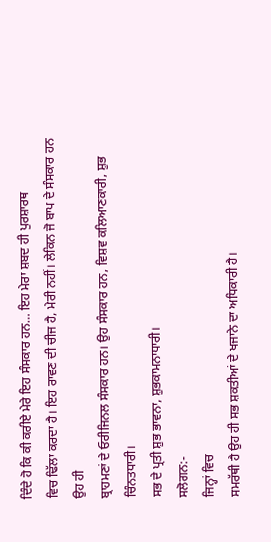ਦਿੰਦੇ ਹੋ ਕਿ ਕੀ ਕਰੀਏ ਮੇਰੇ ਇਹ ਸੰਸਕਾਰ ਹਨ… ਇਹ ਮੇਰਾ ਸ਼ਬਦ ਹੀ ਪੁਰਸ਼ਾਰਥ
ਵਿਚ ਢਿੱਲਾ ਕਰਦਾ ਹੈ। ਇਹ ਰਾਵਣ ਦੀ ਚੀਜ ਹੈ, ਮੇਰੀ ਨਹੀਂ। ਲੇਕਿਨ ਜੋ ਬਾਪ ਦੇ ਸੰਸਕਾਰ ਹਨ ਉਹ ਹੀ
ਬ੍ਰਾਹਮਣਾਂ ਦੇ ਓਰੀਜਿਨਲ ਸੰਸਕਾਰ ਹਨ। ਉਹ ਸੰਸਕਾਰ ਹਨ, ਵਿਸ਼ਵ ਕਲਿਆਣਕਾਰੀ, ਸ਼ੁਭ ਚਿੰਨਤਧਾਰੀ।
ਸਭ ਦੇ ਪ੍ਰਤੀ ਸ਼ੁਭ ਭਾਵਨਾ, ਸ਼ੁਭਕਾਮਨਾਧਾਰੀ।
ਸਲੋਗਨ:-
ਜਿਨ੍ਹਾਂ ਵਿਚ
ਸਮਰੱਥੀ ਹੈ ਉਹ ਹੀ ਸਭ ਸ਼ਕਤੀਆਂ ਦੇ ਖਜਾਨੇ ਦਾ ਅਧਿਕਾਰੀ ਹੈ।